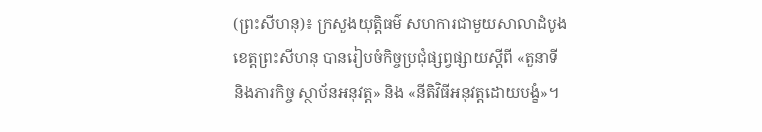(ព្រះសីហនុ)៖ ក្រសួងយុត្តិធម៌ សហការជាមួយសាលាដំបូងខេត្តព្រះសីហនុ បានរៀបចំកិច្ចប្រជុំផ្សព្វផ្សាយស្តីពី «តួនាទី និងភារកិច្ច ស្ថាប័នអនុវត្ត» និង «នីតិវិធីអនុវត្តដោយបង្ខំ»។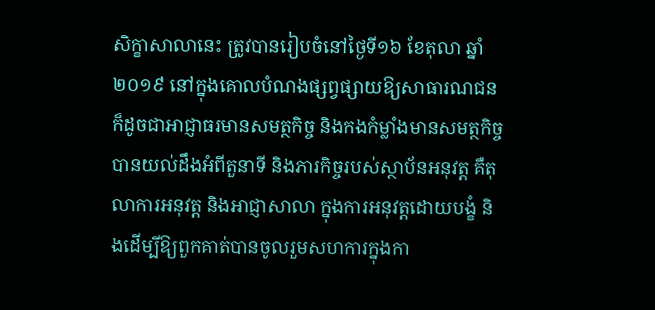សិក្ខាសាលានេះ ត្រូវបានរៀបចំនៅថ្ងៃទី១៦ ខែតុលា ឆ្នាំ២០១៩ នៅក្នុងគោលបំណងផ្សព្វផ្សាយឱ្យសាធារណជនក៏ដូចជាអាជ្ញាធរមានសមត្ថកិច្ច និងកងកំម្លាំងមានសមត្ថកិច្ច បានយល់ដឹងអំពីតួនាទី និងភារកិច្ចរបស់ស្ថាប័នអនុវត្ត គឺតុលាការអនុវត្ត និងអាជ្ញាសាលា ក្នុងការអនុវត្តដោយបង្ខំ និងដើម្បីឱ្យពួកគាត់បានចូលរួមសហការក្នុងកា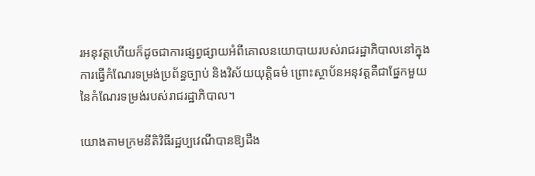រអនុវត្តហើយក៏ដូចជាការផ្សព្វផ្សាយអំពីគោលនយោបាយរបស់រាជរដ្ឋាភិបាលនៅក្នុងការធ្វើកំណែរទម្រង់ប្រព័ន្ធច្បាប់ និងវិស័យយុត្តិធម៌ ព្រោះស្ថាប័នអនុវត្តគឺជាផ្នែកមួយនៃកំណែរទម្រង់របស់រាជរដ្ឋាភិបាល។

យោងតាមក្រមនីតិវិធីរដ្ឋប្បវេណីបានឱ្យដឹង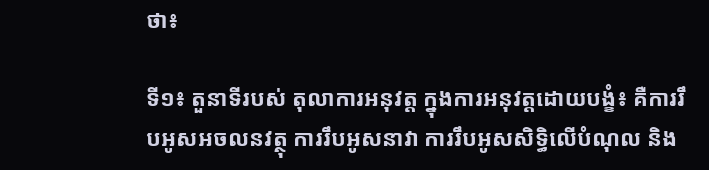ថា៖

ទី១៖ តួនាទីរបស់ តុលាការអនុវត្ត ក្នុងការអនុវត្តដោយបង្ខំ៖ គឺការរឹបអូសអចលនវត្ថុ ការរឹបអូសនាវា ការរឹបអូសសិទ្ធិលើបំណុល និង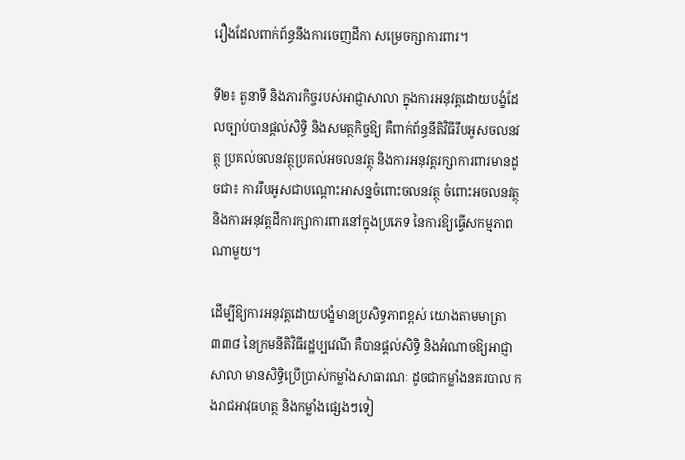រឿងដែលពាក់ព័ន្ធនឹងការចេញដីកា សម្រេចក្សាការពារ។

ទី២៖ តួនាទី និងភារកិច្ចរបស់អាជ្ញាសាលា ក្នុងការអនុវត្តដោយបង្ខំដែលច្បាប់បានផ្តល់សិទ្ធិ និងសមត្ថកិច្ចឱ្យ គឺពាក់ព័ន្ធនីតិវិធីរឹបអូសចលនវត្ថុ ប្រគល់ចលនវត្ថុប្រគល់អចលនវត្ថុ និងការអនុវត្តរក្សាការពារមានដូចជា៖ ការរឹបអូសជាបណ្តោះអាសន្នចំពោះចលនវត្ថុ ចំពោះអចលនវត្ថុ និងការអនុវត្តដីការក្សាការពារនៅក្នុងប្រភេទ នៃការឱ្យធ្វើសកម្មភាពណាមួយ។

ដើម្បីឱ្យការអនុវត្តដោយបង្ខំមានប្រសិទ្ធភាពខ្ពស់ យោងតាមមាត្រា៣៣៨ នៃក្រមនីតិវិធីរដ្ឋប្បវេណី គឺបានផ្តល់សិទ្ធិ និងអំណាចឱ្យអាជ្ញាសាលា មានសិទ្ធិប្រើប្រាស់កម្លាំងសាធារណៈ ដូចជាកម្លាំងនគរបាល កងរាជអាវុធហត្ថ និងកម្លាំងផ្សេងៗទៀ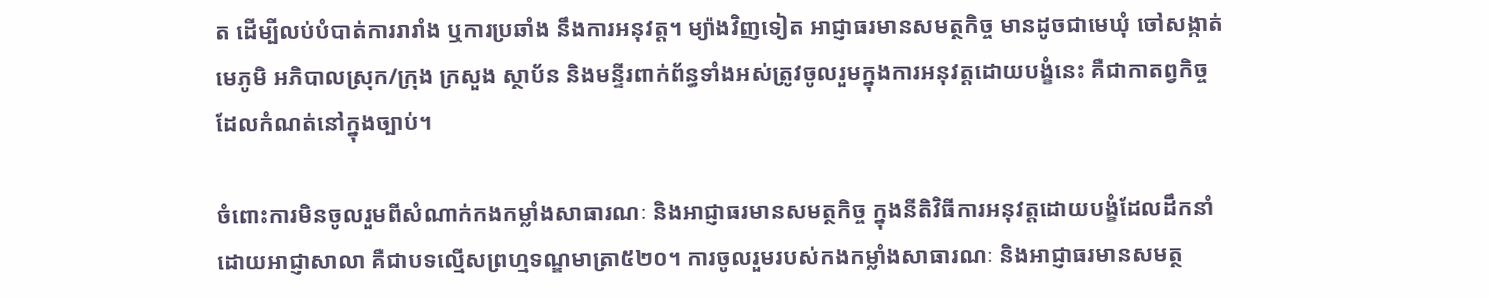ត ដើម្បីលប់បំបាត់ការរារាំង ឬការប្រឆាំង នឹងការអនុវត្ត។ ម្យ៉ាងវិញទៀត អាជ្ញាធរមានសមត្ថកិច្ច មានដូចជាមេឃុំ ចៅសង្កាត់ មេភូមិ អភិបាលស្រុក/ក្រុង ក្រសួង ស្ថាប័ន និងមន្ទីរពាក់ព័ន្ធទាំងអស់ត្រូវចូលរួមក្នុងការអនុវត្តដោយបង្ខំនេះ គឺជាកាតព្វកិច្ចដែលកំណត់នៅក្នុងច្បាប់។

ចំពោះការមិនចូលរួមពីសំណាក់កងកម្លាំងសាធារណៈ និងអាជ្ញាធរមានសមត្ថកិច្ច ក្នុងនីតិវិធីការអនុវត្តដោយបង្ខំដែលដឹកនាំដោយអាជ្ញាសាលា គឺជាបទល្មើសព្រហ្មទណ្ឌមាត្រា៥២០។ ការចូលរួមរបស់កងកម្លាំងសាធារណៈ និងអាជ្ញាធរមានសមត្ថ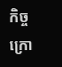កិច្ច ក្រោ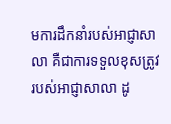មការដឹកនាំរបស់អាជ្ញាសាលា គឺជាការទទួលខុសត្រូវរបស់អាជ្ញាសាលា ដូ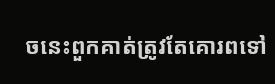ចនេះពួកគាត់ត្រូវតែគោរពទៅ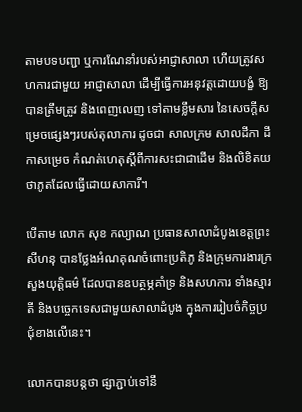តាមបទបញ្ជា ឬការណែនាំរបស់អាជ្ញាសាលា ហើយត្រូវសហការជាមួយ អាជ្ញាសាលា ដើម្បីធ្វើការអនុវត្តដោយបង្ខំ ឱ្យបានត្រឹមត្រូវ និងពេញលេញ ទៅតាមខ្លឹមសារ នៃសេចក្តីសម្រេចផ្សេងៗរបស់តុលាការ ដូចជា សាលក្រម សាលដីកា ដីកាសម្រេច កំណត់ហេតុស្តីពីការសះជាជាដើម និងលិខិតយថាភូតដែលធ្វើដោយសាការី។

បើតាម លោក សុខ កល្យាណ ប្រធានសាលាដំបូងខេត្តព្រះសីហនុ បានថ្លែងអំណគុណចំពោះប្រតិភូ និងក្រុមការងារក្រសួងយុត្តិធម៌ ដែលបានឧបត្ថម្ភគាំទ្រ និងសហការ ទាំងស្មារតី និងបច្ចេកទេសជាមួយសាលាដំបូង ក្នុងការរៀបចំកិច្ចប្រជុំខាងលើនេះ។

លោកបានបន្តថា ផ្សាភ្ជាប់ទៅនឹ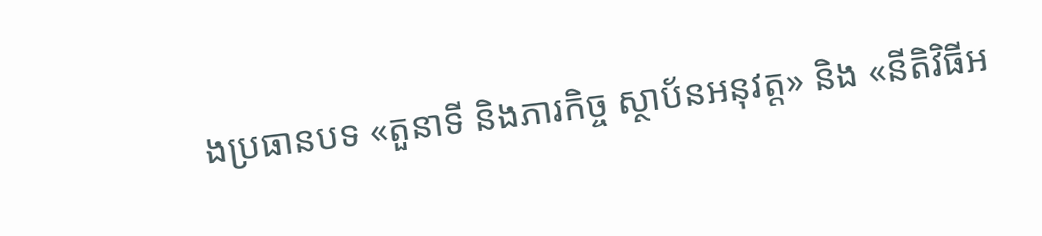ងប្រធានបទ «តួនាទី និងភារកិច្ច ស្ថាប័នអនុវត្ត» និង «នីតិវិធីអ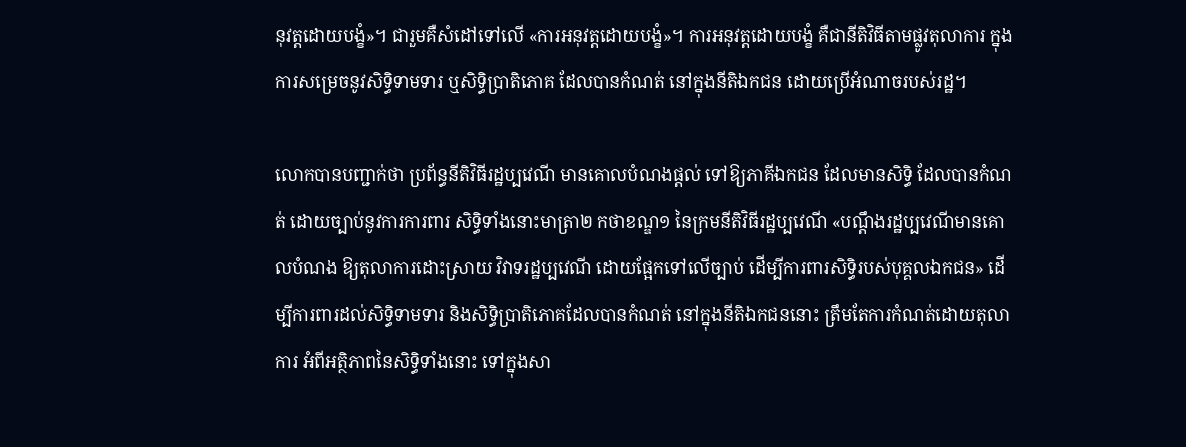នុវត្តដោយបង្ខំ»។ ជារួមគឺសំដៅទៅលើ «ការអនុវត្តដោយបង្ខំ»។ ការអនុវត្តដោយបង្ខំ គឺជានីតិវិធីតាមផ្លូវតុលាការ ក្នុងការសម្រេចនូវសិទ្ធិទាមទារ ឬសិទ្ធិប្រាតិភោគ ដែលបានកំណត់ នៅក្នុងនីតិឯកជន ដោយប្រើអំណាចរបស់រដ្ឋ។

លោកបានបញ្ជាក់ថា ប្រព័ន្ធនីតិវិធីរដ្ឋប្បវេណី មានគោលបំណងផ្តល់ ទៅឱ្យភាគីឯកជន ដែលមានសិទ្ធិ ដែលបានកំណត់ ដោយច្បាប់នូវការការពារ សិទ្ធិទាំងនោះមាត្រា២ កថាខណ្ឌ១ នៃក្រមនីតិវិធីរដ្ឋប្បវេណី «បណ្តឹងរដ្ឋប្បវេណីមានគោលបំណង ឱ្យតុលាការដោះស្រាយ វិវាទរដ្ឋប្បវេណី ដោយផ្អែកទៅលើច្បាប់ ដើម្បីការពារសិទ្ធិរបស់បុគ្គលឯកជន» ដើម្បីការពារដល់សិទ្ធិទាមទារ និងសិទ្ធិប្រាតិភោគដែលបានកំណត់ នៅក្នុងនីតិឯកជននោះ ត្រឹមតែការកំណត់ដោយតុលាការ អំពីអត្ថិភាពនៃសិទ្ធិទាំងនោះ ទៅក្នុងសា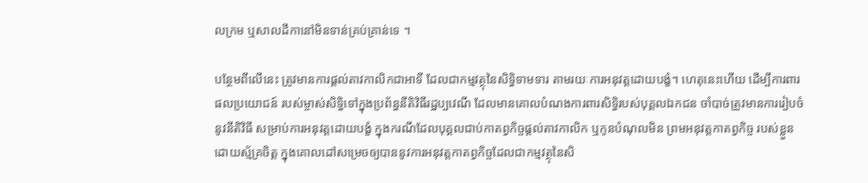លក្រម ឬសាលដីកានៅមិនទាន់គ្រប់គ្រាន់ទេ ។

បន្ថែមពីលើនេះ ត្រូវមានការផ្តល់តាវកាលិកជាអាទី ដែលជាកម្មវត្ថុនៃសិទ្ធិទាមទារ តាមរយៈការអនុវត្តដោយបង្ខំ។ ហេតុនេះហើយ ដើម្បីការពារ ផលប្រយោជន៍ របស់ម្ចាស់សិទ្ធិទៅក្នុងប្រព័ន្ធនីតិវិធីរដ្ឋប្បវេណី ដែលមានគោលបំណងការពារសិទ្ធិរបស់បុគ្គលឯកជន ចាំបាច់ត្រូវមានការរៀបចំ នូវនីតិវិធី សម្រាប់ការអនុវត្តដោយបង្ខំ ក្នុងករណីដែលបុគ្គលជាប់កាតព្វកិច្ចផ្តល់តាវកាលិក ឬកូនបំណុលមិន ព្រមអនុវត្តកាតព្វកិច្ច របស់ខ្លួនដោយស្ម័គ្រចិត្ត ក្នុងគោលដៅសម្រេចឲ្យបាននូវការអនុវត្តកាតព្វកិច្ចដែលជាកម្មវត្ថុនៃសិ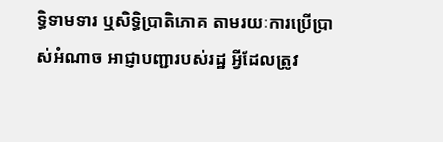ទ្ធិទាមទារ ឬសិទ្ធិប្រាតិភោគ តាមរយៈការប្រើប្រាស់អំណាច អាជ្ញាបញ្ជារបស់រដ្ឋ អ្វីដែលត្រូវ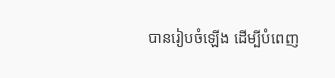បានរៀបចំឡើង ដើម្បីបំពេញ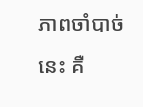ភាពចាំបាច់នេះ គឺ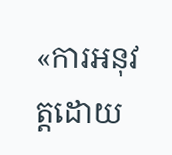«ការអនុវត្តដោយ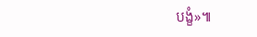បង្ខំ»៕